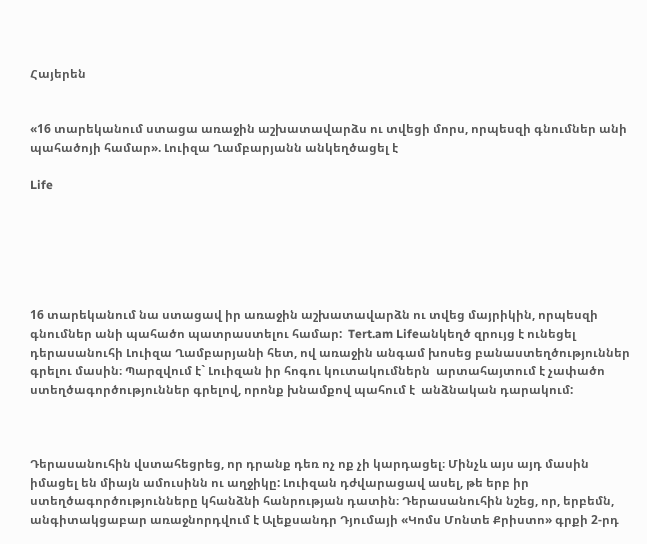Հայերեն


«16 տարեկանում ստացա առաջին աշխատավարձս ու տվեցի մորս, որպեսզի գնումներ անի պահածոյի համար». Լուիզա Ղամբարյանն անկեղծացել է

Life






16 տարեկանում նա ստացավ իր առաջին աշխատավարձն ու տվեց մայրիկին, որպեսզի գնումներ անի պահածո պատրաստելու համար:  Tert.am Lifeանկեղծ զրույց է ունեցել դերասանուհի Լուիզա Ղամբարյանի հետ, ով առաջին անգամ խոսեց բանաստեղծություններ գրելու մասին։ Պարզվում է` Լուիզան իր հոգու կուտակումներն  արտահայտում է չափածո ստեղծագործություններ գրելով, որոնք խնամքով պահում է  անձնական դարակում:



Դերասանուհին վստահեցրեց, որ դրանք դեռ ոչ ոք չի կարդացել։ Մինչև այս այդ մասին իմացել են միայն ամուսինն ու աղջիկը: Լուիզան դժվարացավ ասել, թե երբ իր ստեղծագործությունները կհանձնի հանրության դատին։ Դերասանուհին նշեց, որ, երբեմն, անգիտակցաբար առաջնորդվում է Ալեքսանդր Դյումայի «Կոմս Մոնտե Քրիստո» գրքի 2-րդ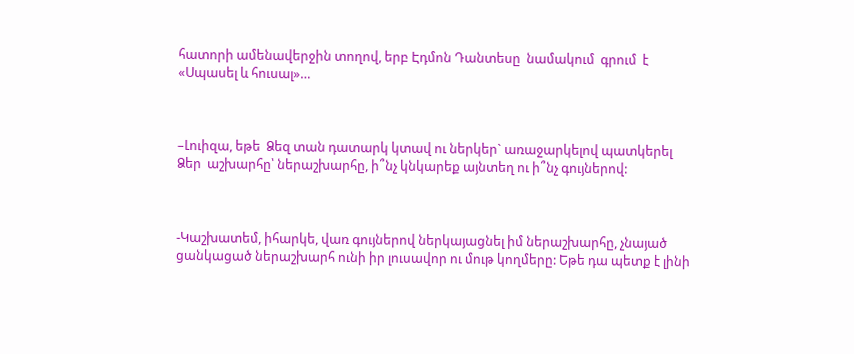հատորի ամենավերջին տողով, երբ Էդմոն Դանտեսը  նամակում  գրում  է «Սպասել և հուսալ»…



–Լուիզա, եթե  Ձեզ տան դատարկ կտավ ու ներկեր` առաջարկելով պատկերել Ձեր  աշխարհը՝ ներաշխարհը, ի՞նչ կնկարեք այնտեղ ու ի՞նչ գույներով:



-Կաշխատեմ, իհարկե, վառ գույներով ներկայացնել իմ ներաշխարհը, չնայած ցանկացած ներաշխարհ ունի իր լուսավոր ու մութ կողմերը: Եթե դա պետք է լինի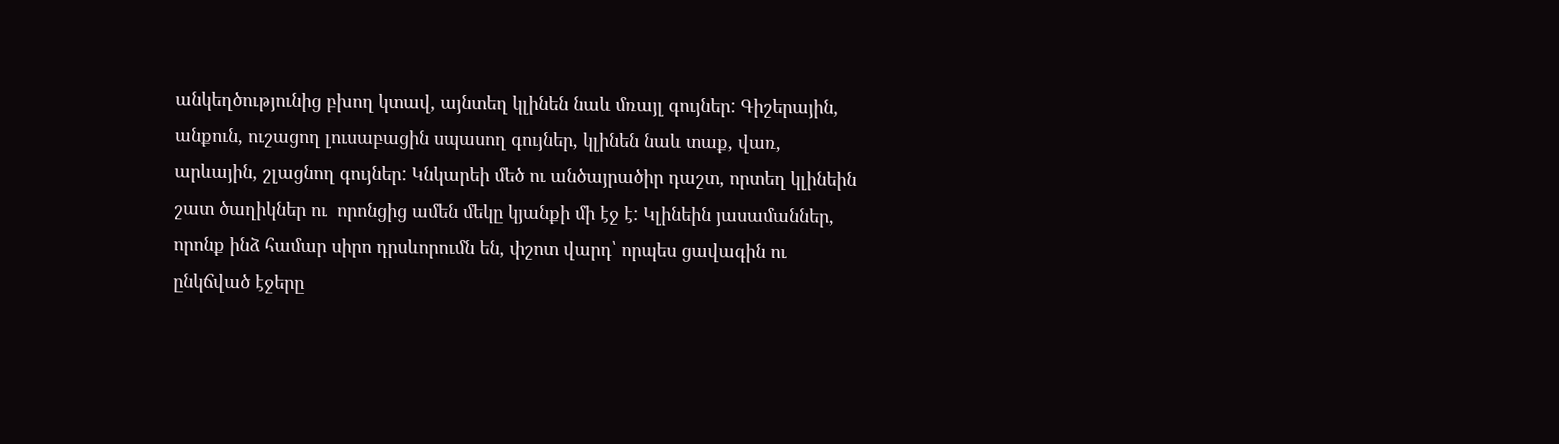անկեղծությունից բխող կտավ, այնտեղ կլինեն նաև մռայլ գույներ: Գիշերային, անքուն, ուշացող լուսաբացին սպասող գույներ, կլինեն նաև տաք, վառ, արևային, շլացնող գույներ: Կնկարեի մեծ ու անծայրածիր դաշտ, որտեղ կլինեին շատ ծաղիկներ ու  որոնցից ամեն մեկը կյանքի մի էջ է: Կլինեին յասամաններ, որոնք ինձ համար սիրո դրսևորումն են, փշոտ վարդ՝ որպես ցավագին ու ընկճված էջերը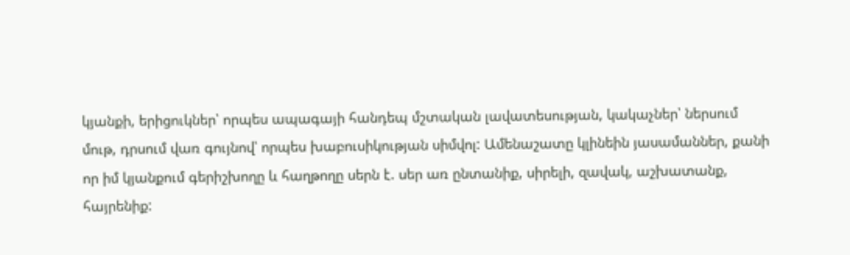կյանքի, երիցուկներ՝ որպես ապագայի հանդեպ մշտական լավատեսության, կակաչներ՝ ներսում մութ, դրսում վառ գույնով՝ որպես խաբուսիկության սիմվոլ: Ամենաշատը կլինեին յասամաններ, քանի որ իմ կյանքում գերիշխողը և հաղթողը սերն է. սեր առ ընտանիք, սիրելի, զավակ, աշխատանք, հայրենիք: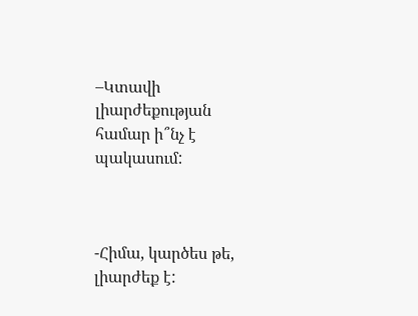–Կտավի լիարժեքության համար ի՞նչ է պակասում:



-Հիմա, կարծես թե, լիարժեք է: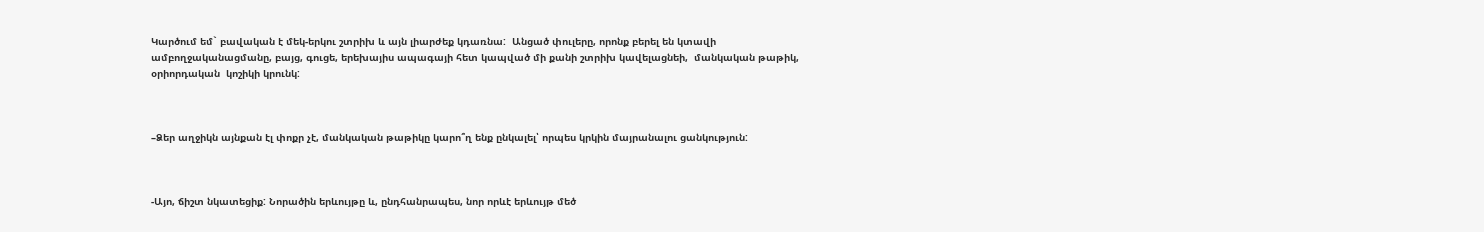Կարծում եմ` բավական է մեկ-երկու շտրիխ և այն լիարժեք կդառնա:  Անցած փուլերը, որոնք բերել են կտավի ամբողջականացմանը, բայց, գուցե, երեխայիս ապագայի հետ կապված մի քանի շտրիխ կավելացնեի,  մանկական թաթիկ, օրիորդական  կոշիկի կրունկ:



–Ձեր աղջիկն այնքան էլ փոքր չէ, մանկական թաթիկը կարո՞ղ ենք ընկալել՝ որպես կրկին մայրանալու ցանկություն:



-Այո, ճիշտ նկատեցիք: Նորածին երևույթը և, ընդհանրապես, նոր որևէ երևույթ մեծ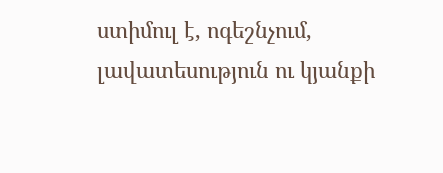ստիմուլ է, ոգեշնչում, լավատեսություն ու կյանքի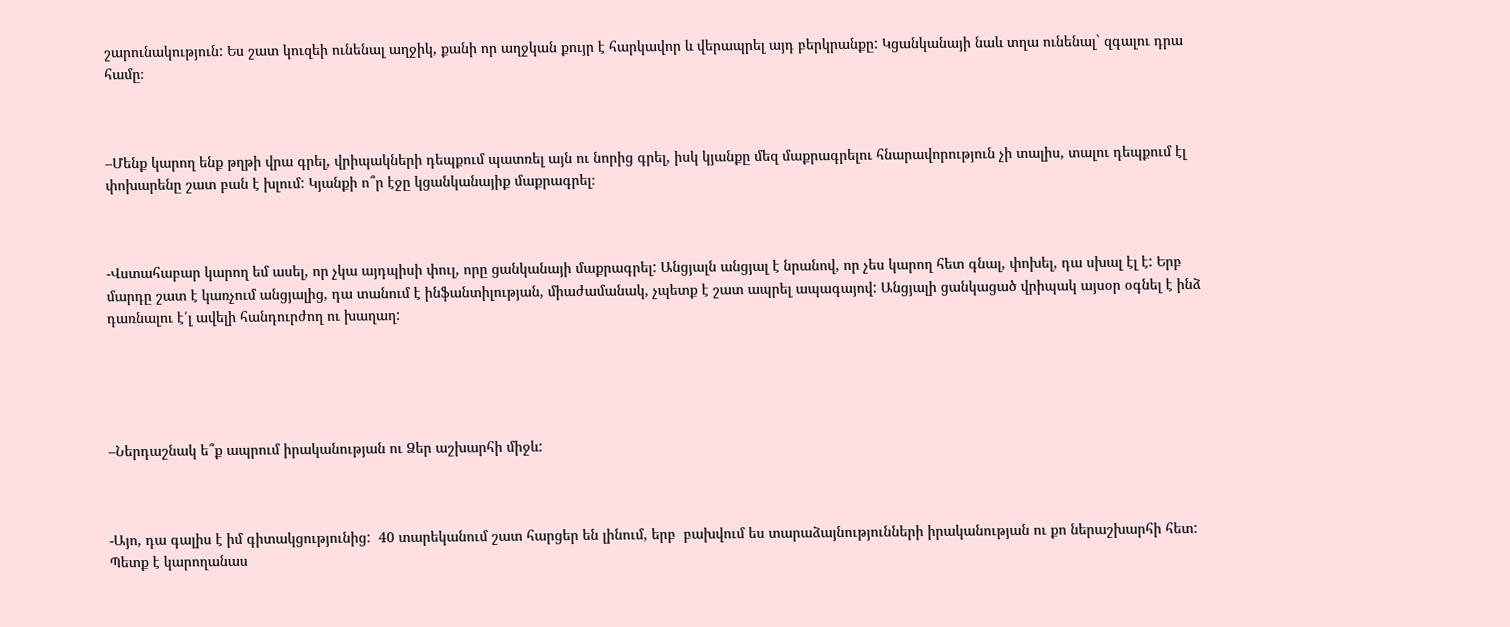շարունակություն: Ես շատ կուզեի ունենալ աղջիկ, քանի որ աղջկան քույր է հարկավոր և վերապրել այդ բերկրանքը: Կցանկանայի նաև տղա ունենալ` զգալու դրա համը։



–Մենք կարող ենք թղթի վրա գրել, վրիպակների դեպքում պատռել այն ու նորից գրել, իսկ կյանքը մեզ մաքրագրելու հնարավորություն չի տալիս, տալու դեպքում էլ փոխարենը շատ բան է խլում: Կյանքի ո՞ր էջը կցանկանայիք մաքրագրել։



-Վստահաբար կարող եմ ասել, որ չկա այդպիսի փուլ, որը ցանկանայի մաքրագրել: Անցյալն անցյալ է նրանով, որ չես կարող հետ գնալ, փոխել, դա սխալ էլ է: Երբ մարդը շատ է կառչում անցյալից, դա տանում է ինֆանտիլության, միաժամանակ, չպետք է շատ ապրել ապագայով: Անցյալի ցանկացած վրիպակ այսօր օգնել է ինձ դառնալու է՛լ ավելի հանդուրժող ու խաղաղ:





–Ներդաշնակ ե՞ք ապրում իրականության ու Ձեր աշխարհի միջև:



-Այո, դա գալիս է իմ գիտակցությունից:  40 տարեկանում շատ հարցեր են լինում, երբ  բախվում ես տարաձայնությունների իրականության ու քո ներաշխարհի հետ: Պետք է կարողանաս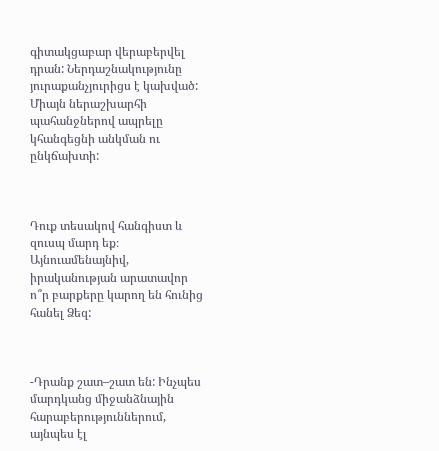գիտակցաբար վերաբերվել դրան: Ներդաշնակությունը յուրաքանչյուրիցս է կախված: Միայն ներաշխարհի  պահանջներով ապրելը կհանգեցնի անկման ու ընկճախտի:



Դուք տեսակով հանգիստ և զուսպ մարդ եք։ Այնուամենայնիվ, իրականության արատավոր ո՞ր բարքերը կարող են հունից հանել Ձեզ:



-Դրանք շատ–շատ են: Ինչպես մարդկանց միջանձնային հարաբերություններում, այնպես էլ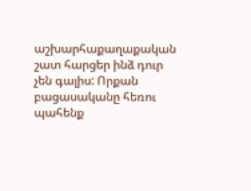աշխարհաքաղաքական շատ հարցեր ինձ դուր չեն գալիս: Որքան բացասականը հեռու պահենք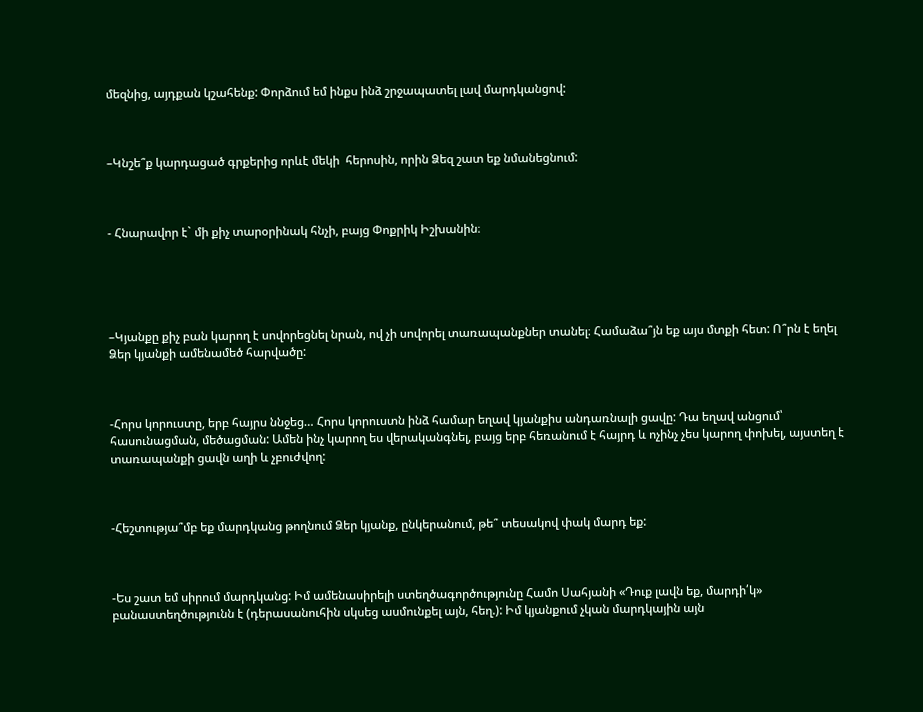մեզնից, այդքան կշահենք: Փորձում եմ ինքս ինձ շրջապատել լավ մարդկանցով:



–Կնշե՞ք կարդացած գրքերից որևէ մեկի  հերոսին, որին Ձեզ շատ եք նմանեցնում:



- Հնարավոր է` մի քիչ տարօրինակ հնչի, բայց Փոքրիկ Իշխանին։





–Կյանքը քիչ բան կարող է սովորեցնել նրան, ով չի սովորել տառապանքներ տանել։ Համաձա՞յն եք այս մտքի հետ: Ո՞րն է եղել Ձեր կյանքի ամենամեծ հարվածը:



-Հորս կորուստը, երբ հայրս ննջեց… Հորս կորուստն ինձ համար եղավ կյանքիս անդառնալի ցավը: Դա եղավ անցում՝ հասունացման, մեծացման: Ամեն ինչ կարող ես վերականգնել, բայց երբ հեռանում է հայրդ և ոչինչ չես կարող փոխել, այստեղ է տառապանքի ցավն աղի և չբուժվող:



-Հեշտությա՞մբ եք մարդկանց թողնում Ձեր կյանք, ընկերանում, թե՞ տեսակով փակ մարդ եք:



-Ես շատ եմ սիրում մարդկանց: Իմ ամենասիրելի ստեղծագործությունը Համո Սահյանի «Դուք լավն եք, մարդի՛կ» բանաստեղծությունն է (դերասանուհին սկսեց ասմունքել այն, հեղ.): Իմ կյանքում չկան մարդկային այն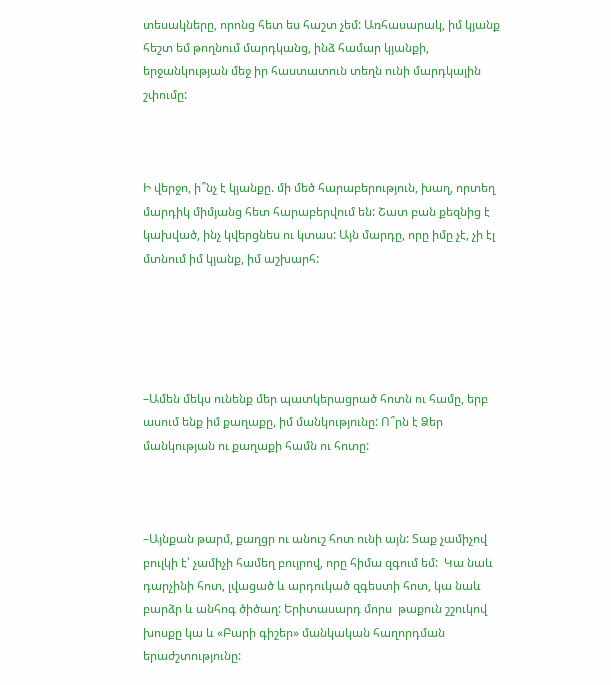տեսակները, որոնց հետ ես հաշտ չեմ: Առհասարակ, իմ կյանք հեշտ եմ թողնում մարդկանց, ինձ համար կյանքի, երջանկության մեջ իր հաստատուն տեղն ունի մարդկային շփումը:



Ի վերջո, ի՞նչ է կյանքը. մի մեծ հարաբերություն, խաղ, որտեղ մարդիկ միմյանց հետ հարաբերվում են: Շատ բան քեզնից է կախված, ինչ կվերցնես ու կտաս: Այն մարդը, որը իմը չէ, չի էլ մտնում իմ կյանք, իմ աշխարհ:





–Ամեն մեկս ունենք մեր պատկերացրած հոտն ու համը, երբ ասում ենք իմ քաղաքը, իմ մանկությունը: Ո՞րն է Ձեր մանկության ու քաղաքի համն ու հոտը:



–Այնքան թարմ, քաղցր ու անուշ հոտ ունի այն: Տաք չամիչով բուլկի է՝ չամիչի համեղ բույրով, որը հիմա զգում եմ:  Կա նաև դարչինի հոտ, լվացած և արդուկած զգեստի հոտ, կա նաև բարձր և անհոգ ծիծաղ: Երիտասարդ մորս  թաքուն շշուկով խոսքը կա և «Բարի գիշեր» մանկական հաղորդման երաժշտությունը: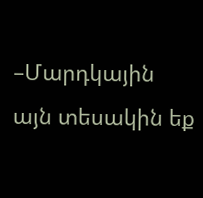–Մարդկային այն տեսակին եք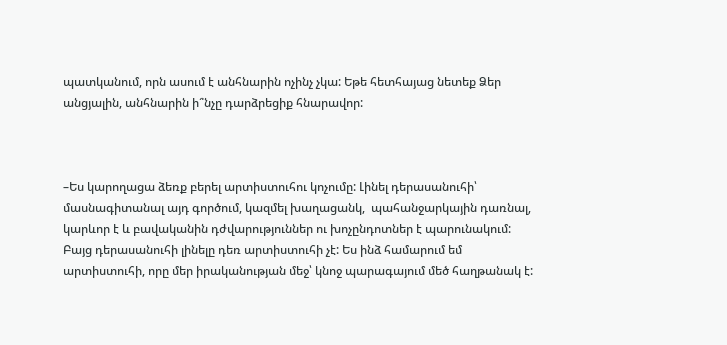պատկանում, որն ասում է անհնարին ոչինչ չկա: Եթե հետհայաց նետեք Ձեր անցյալին, անհնարին ի՞նչը դարձրեցիք հնարավոր:



–Ես կարողացա ձեռք բերել արտիստուհու կոչումը: Լինել դերասանուհի՝ մասնագիտանալ այդ գործում, կազմել խաղացանկ,  պահանջարկային դառնալ, կարևոր է և բավականին դժվարություններ ու խոչընդոտներ է պարունակում:  Բայց դերասանուհի լինելը դեռ արտիստուհի չէ: Ես ինձ համարում եմ արտիստուհի, որը մեր իրականության մեջ՝ կնոջ պարագայում մեծ հաղթանակ է: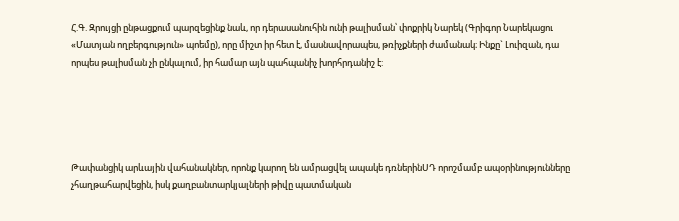Հ.Գ. Զրույցի ընթացքում պարզեցինք նաև, որ դերասանուհին ունի թալիսման՝ փոքրիկ Նարեկ (Գրիգոր Նարեկացու «Մատյան ողբերգություն» պոեմը), որը միշտ իր հետ է, մասնավորապես, թռիչքների ժամանակ։ Ինքը` Լուիզան, դա որպես թալիսման չի ընկալում, իր համար այն պահպանիչ խորհրդանիշ է:





Թափանցիկ արևային վահանակներ, որոնք կարող են ամրացվել ապակե դռներինՍԴ որոշմամբ ապօրինությունները չհաղթահարվեցին, իսկ քաղբանտարկյալների թիվը պատմական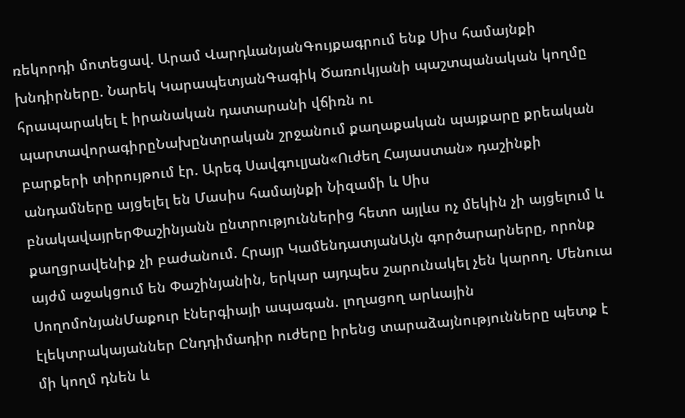ռեկորդի մոտեցավ. Արամ ՎարդևանյանԳույքագրում ենք Սիս համայնքի խնդիրները. Նարեկ ԿարապետյանԳագիկ Ծառուկյանի պաշտպանական կողմը հրապարակել է իրանական դատարանի վճիռն ու պարտավորագիրըՆախընտրական շրջանում քաղաքական պայքարը քրեական բարքերի տիրույթում էր. Արեգ Սավգուլյան«Ուժեղ Հայաստան» դաշինքի անդամները այցելել են Մասիս համայնքի Նիզամի և Սիս բնակավայրերՓաշինյանն ընտրություններից հետո այլևս ոչ մեկին չի այցելում և քաղցրավենիք չի բաժանում. Հրայր ԿամենդատյանԱյն գործարարները, որոնք այժմ աջակցում են Փաշինյանին, երկար այդպես շարունակել չեն կարող. Մենուա ՍողոմոնյանՄաքուր էներգիայի ապագան. լողացող արևային էլեկտրակայաններ Ընդդիմադիր ուժերը իրենց տարաձայնությունները պետք է մի կողմ դնեն և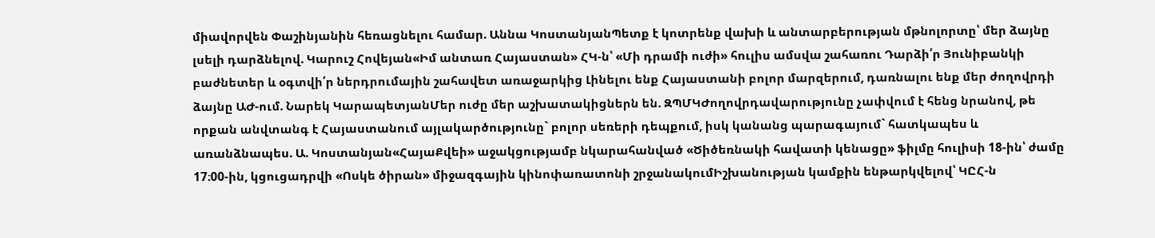միավորվեն Փաշինյանին հեռացնելու համար. Աննա ԿոստանյանՊետք է կոտրենք վախի և անտարբերության մթնոլորտը՝ մեր ձայնը լսելի դարձնելով. Կարուշ Հովեյան«Իմ անտառ Հայաստան» ՀԿ-ն՝ «Մի դրամի ուժի» հուլիս ամսվա շահառու Դարձի՛ր Յունիբանկի բաժնետեր և օգտվի՛ր ներդրումային շահավետ առաջարկից Լինելու ենք Հայաստանի բոլոր մարզերում, դառնալու ենք մեր ժողովրդի ձայնը ԱԺ-ում. Նարեկ ԿարապետյանՄեր ուժը մեր աշխատակիցներն են. ԶՊՄԿԺողովրդավարությունը չափվում է հենց նրանով, թե որքան անվտանգ է Հայաստանում այլակարծությունը` բոլոր սեռերի դեպքում, իսկ կանանց պարագայում` հատկապես և առանձնապես. Ա. Կոստանյան«ՀայաՔվեի» աջակցությամբ նկարահանված «Ծիծեռնակի հավատի կենացը» ֆիլմը հուլիսի 18-ին՝ ժամը 17։00-ին, կցուցադրվի «Ոսկե ծիրան» միջազգային կինոփառատոնի շրջանակումԻշխանության կամքին ենթարկվելով՝ ԿԸՀ-ն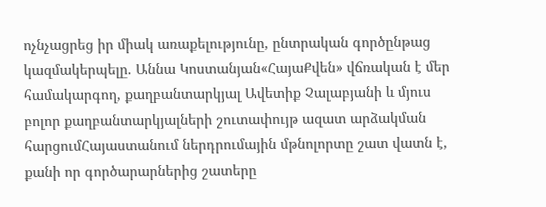ոչնչացրեց իր միակ առաքելությունը, ընտրական գործընթաց կազմակերպելը. Աննա Կոստանյան«ՀայաՔվեն» վճռական է մեր համակարգող, քաղբանտարկյալ Ավետիք Չալաբյանի և մյուս բոլոր քաղբանտարկյալների շուտափույթ ազատ արձակման հարցումՀայաստանում ներդրումային մթնոլորտը շատ վատն է, քանի որ գործարարներից շատերը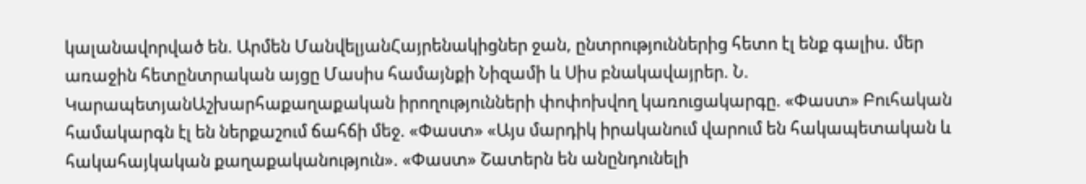կալանավորված են. Արմեն ՄանվելյանՀայրենակիցներ ջան, ընտրություններից հետո էլ ենք գալիս. մեր առաջին հետընտրական այցը Մասիս համայնքի Նիզամի և Սիս բնակավայրեր. Ն. ԿարապետյանԱշխարհաքաղաքական իրողությունների փոփոխվող կառուցակարգը. «Փաստ» Բուհական համակարգն էլ են ներքաշում ճահճի մեջ. «Փաստ» «Այս մարդիկ իրականում վարում են հակապետական և հակահայկական քաղաքականություն». «Փաստ» Շատերն են անընդունելի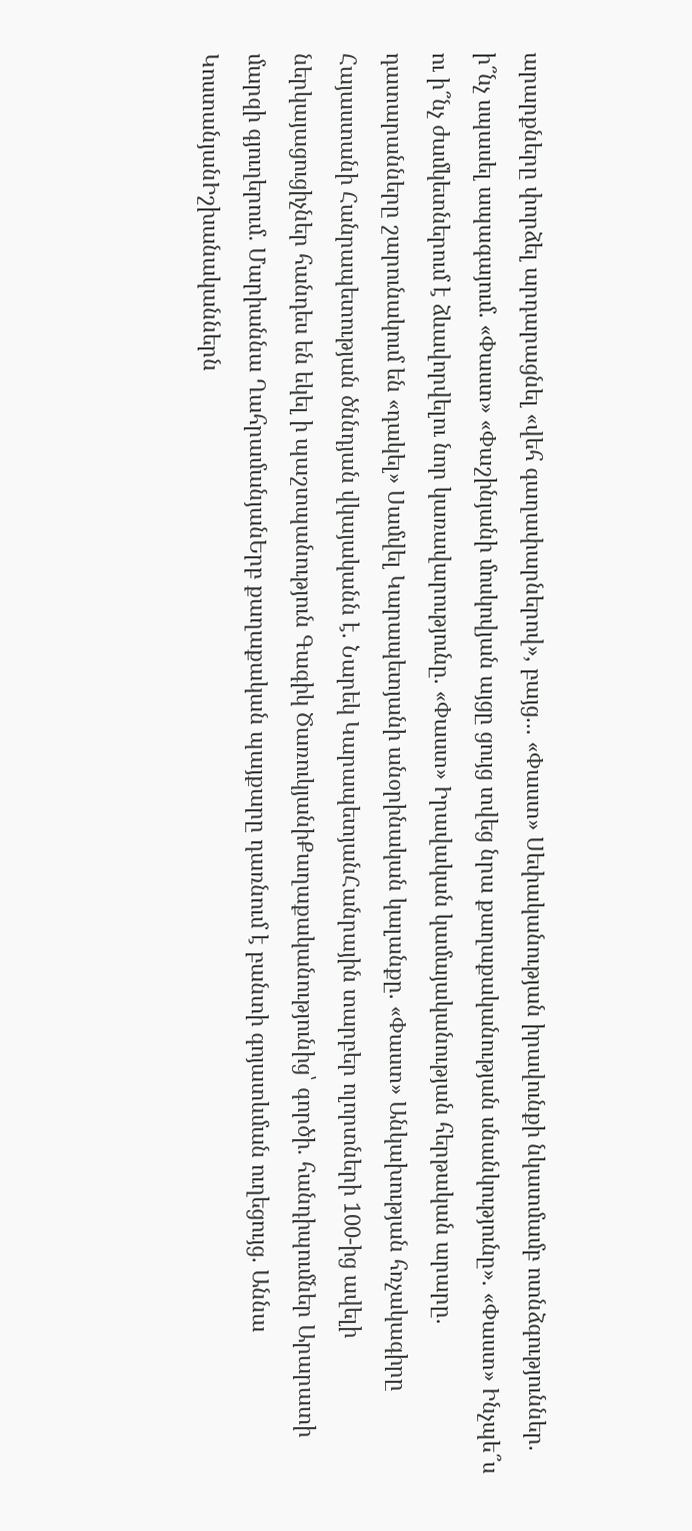արարքները փորձել արդարացնել «վեհ գաղափարներով», բայց... «Փաստ» Սեփականության իրավունքի նկատմամբ ոտնձգություններ. ի՞նչ սպասել ապագայում. «Փաստ» «Փաշինյանի մոսկովյան այցը ցույց տվեց նրա քաղաքականության սնանկությունը». «Փաստ» Ինչպե՞ս ու ի՞նչ ժամկետներում է ձևավորվելու նոր կառավարությունը. «Փաստ» Իրավական կամայականության հերթական արարը. դատարանները շարունակում են «դակել» Սամվել Կարապետյանի անօրինական կալանքը. «Փաստ» Անկախության հռչակագիրը Հայաստանի Հանրապետության ծննդյան վկայականն է. Նարեկ ԿարապետյանՀանրային տարբեր ոլորտների 100-ից ավելի ներկայացուցիչներ հանդես են եկել ի պաշտպանություն Գագիկ ԾառուկյանիՔաղաքականությունից՝ գործի․ հանդիպումներ Արարատի մարզի գյուղերում․ Մարիաննա ՂահրամանյանԵրբ քաղաքական պայքարը դառնում է բանտի գոյատևման ուղեցույց. Աննա ԿոստանյանԻշխանականներն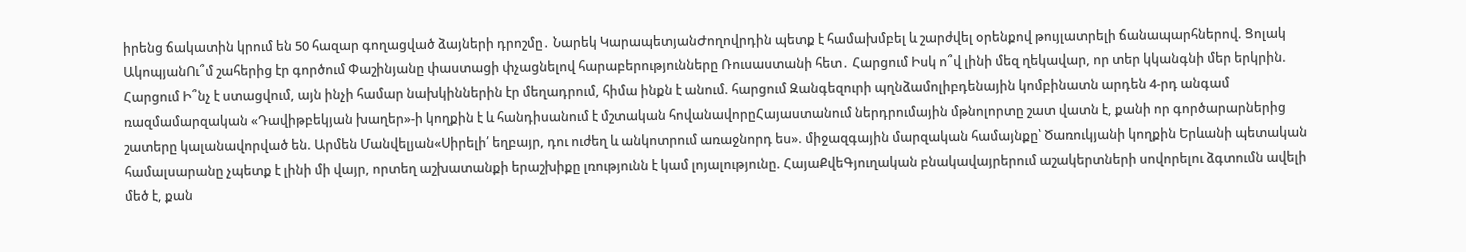իրենց ճակատին կրում են 50 հազար գողացված ձայների դրոշմը․ Նարեկ ԿարապետյանԺողովրդին պետք է համախմբել և շարժվել օրենքով թույլատրելի ճանապարհներով. Ցոլակ ԱկոպյանՈւ՞մ շահերից էր գործում Փաշինյանը փաստացի փչացնելով հարաբերությունները Ռուսաստանի հետ․ Հարցում Իսկ ո՞վ լինի մեզ ղեկավար, որ տեր կկանգնի մեր երկրին. Հարցում Ի՞նչ է ստացվում, այն ինչի համար նախկիններին էր մեղադրում, հիմա ինքն է անում. հարցում Զանգեզուրի պղնձամոլիբդենային կոմբինատն արդեն 4-րդ անգամ ռազմամարզական «Դավիթբեկյան խաղեր»-ի կողքին է և հանդիսանում է մշտական հովանավորըՀայաստանում ներդրումային մթնոլորտը շատ վատն է, քանի որ գործարարներից շատերը կալանավորված են. Արմեն Մանվելյան«Սիրելի՛ եղբայր, դու ուժեղ և անկոտրում առաջնորդ ես». միջազգային մարզական համայնքը՝ Ծառուկյանի կողքին Երևանի պետական համալսարանը չպետք է լինի մի վայր, որտեղ աշխատանքի երաշխիքը լռությունն է կամ լոյալությունը. ՀայաՔվեԳյուղական բնակավայրերում աշակերտների սովորելու ձգտումն ավելի մեծ է, քան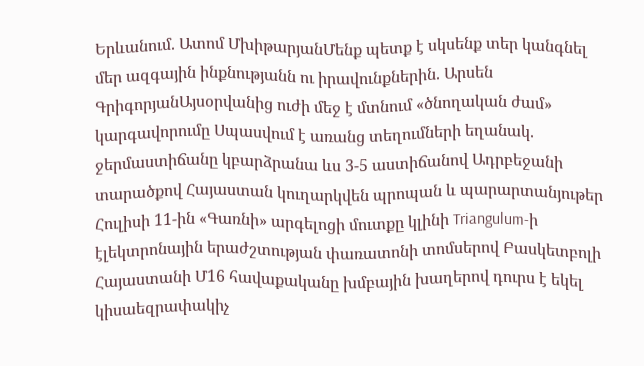Երևանում. Ատոմ ՄխիթարյանՄենք պետք է սկսենք տեր կանգնել մեր ազգային ինքնությանն ու իրավունքներին. Արսեն ԳրիգորյանԱյսօրվանից ուժի մեջ է մտնում «ծնողական ժամ» կարգավորումը Սպասվում է առանց տեղումների եղանակ. ջերմաստիճանը կբարձրանա ևս 3-5 աստիճանով Ադրբեջանի տարածքով Հայաստան կուղարկվեն պրոպան և պարարտանյութեր Հուլիսի 11-ին «Գառնի» արգելոցի մուտքը կլինի Triangulum-ի էլեկտրոնային երաժշտության փառատոնի տոմսերով Բասկետբոլի Հայաստանի Մ16 հավաքականը խմբային խաղերով դուրս է եկել կիսաեզրափակիչ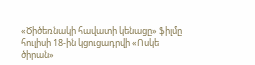«Ծիծեռնակի հավատի կենացը» ֆիլմը հուլիսի 18-ին կցուցադրվի «Ոսկե ծիրան»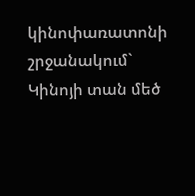կինոփառատոնի շրջանակում` Կինոյի տան մեծ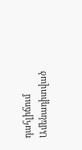դահլիճում
Ամենադիտված